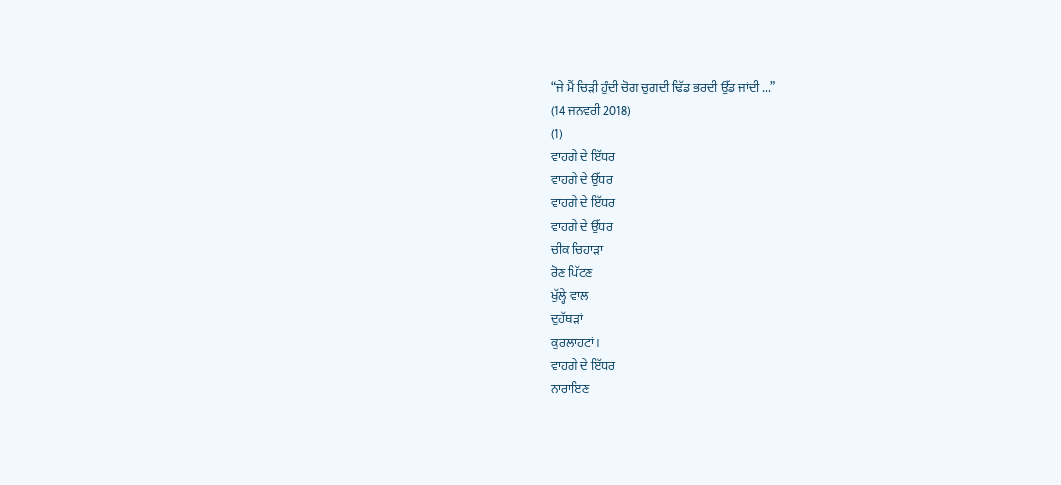“ਜੇ ਮੈਂ ਚਿੜੀ ਹੁੰਦੀ ਚੋਗ ਚੁਗਦੀ ਢਿੱਡ ਭਰਦੀ ਉੱਡ ਜਾਂਦੀ ...”
(14 ਜਨਵਰੀ 2018)
(1)
ਵਾਹਗੇ ਦੇ ਇੱਧਰ
ਵਾਹਗੇ ਦੇ ਉੱਧਰ
ਵਾਹਗੇ ਦੇ ਇੱਧਰ
ਵਾਹਗੇ ਦੇ ਉੱਧਰ
ਚੀਕ ਚਿਹਾੜਾ
ਰੋਣ ਪਿੱਟਣ
ਖੁੱਲ੍ਹੇ ਵਾਲ
ਦੁਹੱਥੜਾਂ
ਕੁਰਲਾਹਟਾਂ।
ਵਾਹਗੇ ਦੇ ਇੱਧਰ
ਨਾਰਾਇਣ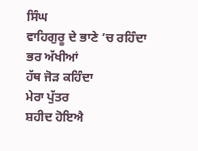ਸਿੰਘ
ਵਾਹਿਗੁਰੂ ਦੇ ਭਾਣੇ ’ਚ ਰਹਿੰਦਾ
ਭਰ ਅੱਖੀਆਂ
ਹੱਥ ਜੋੜ ਕਹਿੰਦਾ
ਮੇਰਾ ਪੁੱਤਰ
ਸ਼ਹੀਦ ਹੋਇਐ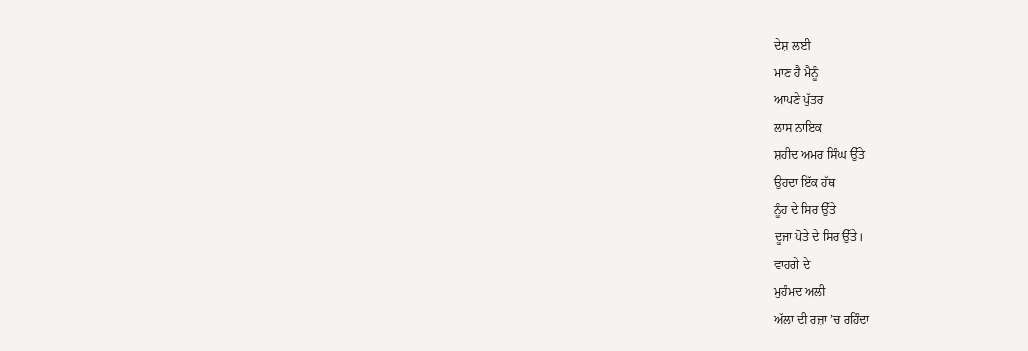ਦੇਸ਼ ਲਈ
ਮਾਣ ਹੈ ਮੈਨੂੰ
ਆਪਣੇ ਪੁੱਤਰ
ਲਾਸ ਨਾਇਕ
ਸ਼ਹੀਦ ਅਮਰ ਸਿੰਘ ਉੱਤੇ
ਉਹਦਾ ਇੱਕ ਹੱਥ
ਨੂੰਹ ਦੇ ਸਿਰ ਉੱਤੇ
ਦੂਜਾ ਪੋਤੇ ਦੇ ਸਿਰ ਉੱਤੇ।
ਵਾਹਗੇ ਦੇ
ਮੁਹੰਮਦ ਅਲੀ
ਅੱਲਾ ਦੀ ਰਜ਼ਾ ’ਚ ਰਹਿੰਦਾ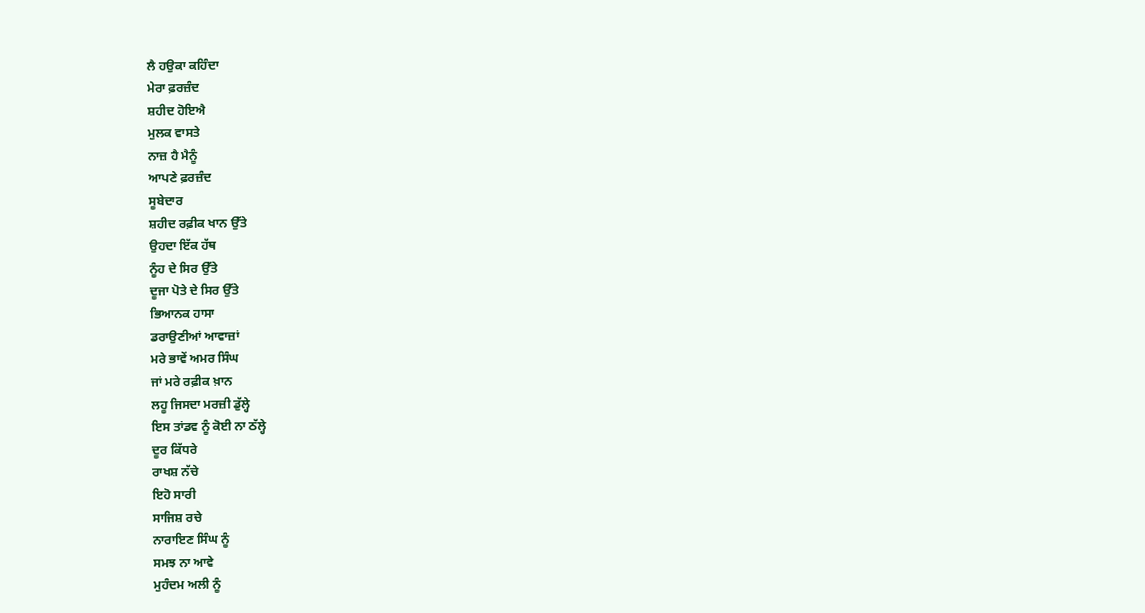ਲੈ ਹਉਕਾ ਕਹਿੰਦਾ
ਮੇਰਾ ਫ਼ਰਜ਼ੰਦ
ਸ਼ਹੀਦ ਹੋਇਐ
ਮੁਲਕ ਵਾਸਤੇ
ਨਾਜ਼ ਹੈ ਮੈਨੂੰ
ਆਪਣੇ ਫ਼ਰਜ਼ੰਦ
ਸੂਬੇਦਾਰ
ਸ਼ਹੀਦ ਰਫ਼ੀਕ ਖਾਨ ਉੱਤੇ
ਉਹਦਾ ਇੱਕ ਹੱਥ
ਨੂੰਹ ਦੇ ਸਿਰ ਉੱਤੇ
ਦੂਜਾ ਪੋਤੇ ਦੇ ਸਿਰ ਉੱਤੇ
ਭਿਆਨਕ ਹਾਸਾ
ਡਰਾਉਣੀਆਂ ਆਵਾਜ਼ਾਂ
ਮਰੇ ਭਾਵੇਂ ਅਮਰ ਸਿੰਘ
ਜਾਂ ਮਰੇ ਰਫ਼ੀਕ ਖ਼ਾਨ
ਲਹੂ ਜਿਸਦਾ ਮਰਜ਼ੀ ਡੁੱਲ੍ਹੇ
ਇਸ ਤਾਂਡਵ ਨੂੰ ਕੋਈ ਨਾ ਠੱਲ੍ਹੇ
ਦੂਰ ਕਿੱਧਰੇ
ਰਾਖਸ਼ ਨੱਚੇ
ਇਹੋ ਸਾਰੀ
ਸਾਜਿਸ਼ ਰਚੇ
ਨਾਰਾਇਣ ਸਿੰਘ ਨੂੰ
ਸਮਝ ਨਾ ਆਵੇ
ਮੁਹੰਦਮ ਅਲੀ ਨੂੰ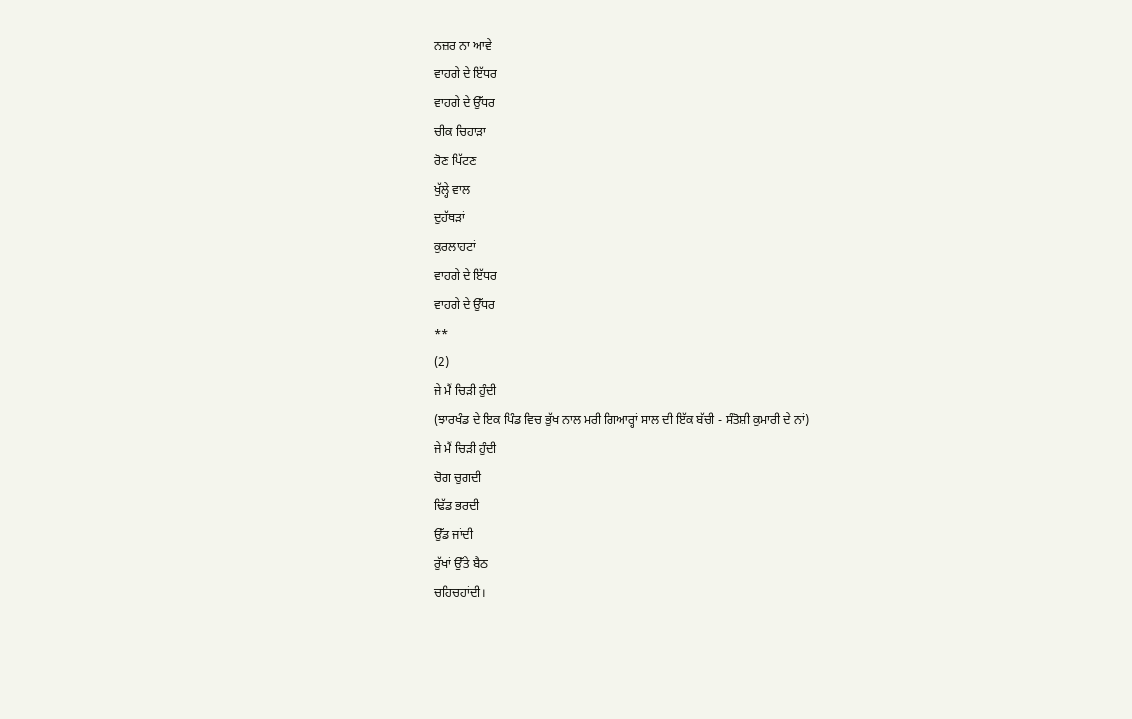ਨਜ਼ਰ ਨਾ ਆਵੇ
ਵਾਹਗੇ ਦੇ ਇੱਧਰ
ਵਾਹਗੇ ਦੇ ਉੱਧਰ
ਚੀਕ ਚਿਹਾੜਾ
ਰੋਣ ਪਿੱਟਣ
ਖੁੱਲ੍ਹੇ ਵਾਲ
ਦੁਹੱਥੜਾਂ
ਕੁਰਲਾਹਟਾਂ
ਵਾਹਗੇ ਦੇ ਇੱਧਰ
ਵਾਹਗੇ ਦੇ ਉੱਧਰ
**
(2)
ਜੇ ਮੈਂ ਚਿੜੀ ਹੁੰਦੀ
(ਝਾਰਖੰਡ ਦੇ ਇਕ ਪਿੰਡ ਵਿਚ ਭੁੱਖ ਨਾਲ ਮਰੀ ਗਿਆਰ੍ਹਾਂ ਸਾਲ ਦੀ ਇੱਕ ਬੱਚੀ - ਸੰਤੋਸ਼ੀ ਕੁਮਾਰੀ ਦੇ ਨਾਂ)
ਜੇ ਮੈਂ ਚਿੜੀ ਹੁੰਦੀ
ਚੋਗ ਚੁਗਦੀ
ਢਿੱਡ ਭਰਦੀ
ਉੱਡ ਜਾਂਦੀ
ਰੁੱਖਾਂ ਉੱਤੇ ਬੈਠ
ਚਹਿਚਹਾਂਦੀ।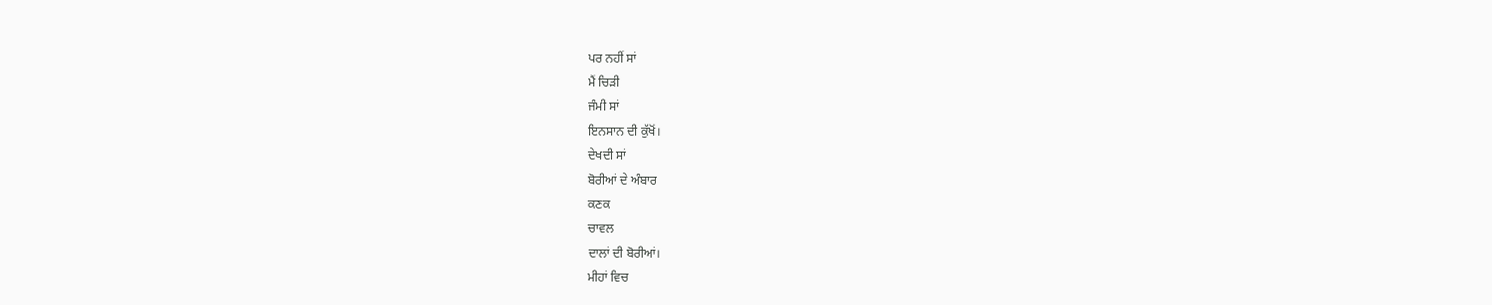ਪਰ ਨਹੀਂ ਸਾਂ
ਮੈਂ ਚਿੜੀ
ਜੰਮੀ ਸਾਂ
ਇਨਸਾਨ ਦੀ ਕੁੱਖੋਂ।
ਦੇਖਦੀ ਸਾਂ
ਬੋਰੀਆਂ ਦੇ ਅੰਬਾਰ
ਕਣਕ
ਚਾਵਲ
ਦਾਲਾਂ ਦੀ ਬੋਰੀਆਂ।
ਮੀਹਾਂ ਵਿਚ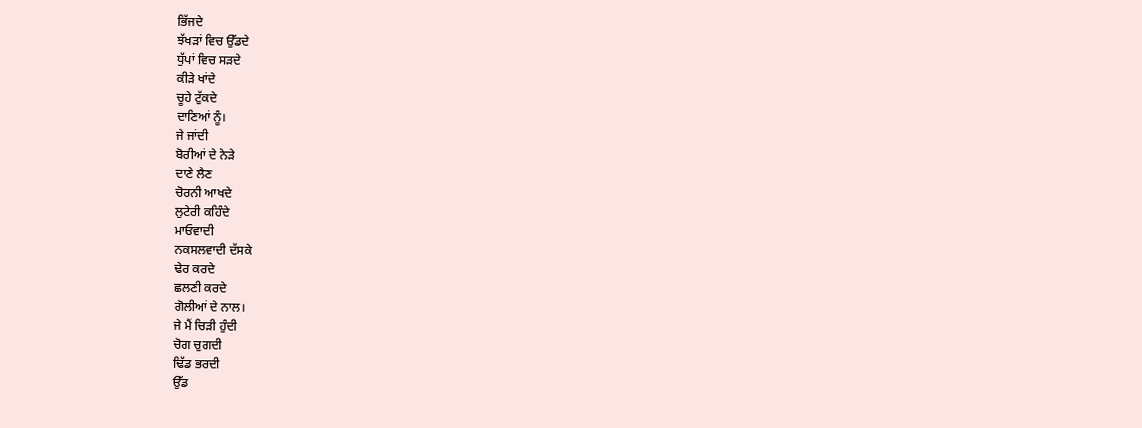ਭਿੱਜਦੇ
ਝੱਖੜਾਂ ਵਿਚ ਉੱਡਦੇ
ਧੁੱਪਾਂ ਵਿਚ ਸੜਦੇ
ਕੀੜੇ ਖਾਂਦੇ
ਚੂਹੇ ਟੁੱਕਦੇ
ਦਾਣਿਆਂ ਨੂੰ।
ਜੇ ਜਾਂਦੀ
ਬੋਰੀਆਂ ਦੇ ਨੇੜੇ
ਦਾਣੇ ਲੈਣ
ਚੋਰਨੀ ਆਖਦੇ
ਲੁਟੇਰੀ ਕਹਿੰਦੇ
ਮਾਓਵਾਦੀ
ਨਕਸਲਵਾਦੀ ਦੱਸਕੇ
ਢੇਰ ਕਰਦੇ
ਛਲਣੀ ਕਰਦੇ
ਗੋਲੀਆਂ ਦੇ ਨਾਲ।
ਜੇ ਮੈਂ ਚਿੜੀ ਹੁੰਦੀ
ਚੋਗ ਚੁਗਦੀ
ਢਿੱਡ ਭਰਦੀ
ਉੱਡ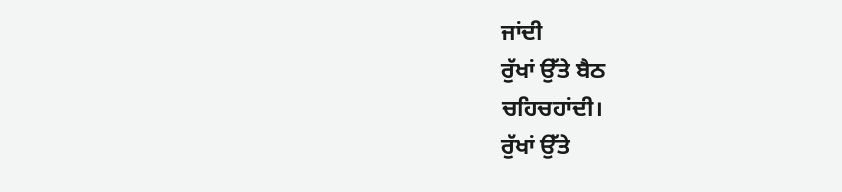ਜਾਂਦੀ
ਰੁੱਖਾਂ ਉੱਤੇ ਬੈਠ
ਚਹਿਚਹਾਂਦੀ।
ਰੁੱਖਾਂ ਉੱਤੇ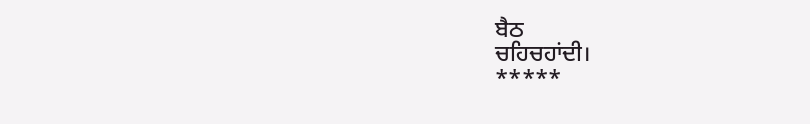ਬੈਠ
ਚਹਿਚਹਾਂਦੀ।
*****